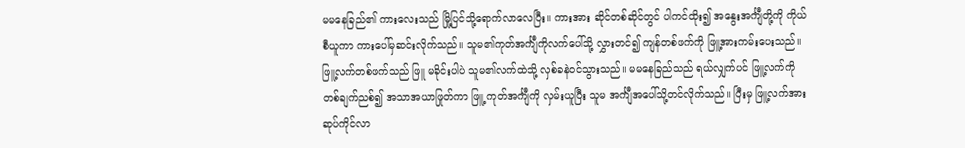မမနေခြည်၏ ကားလေးသည် မြို့ပြင်သို့ရောက်လာလေပြီး။ ကားအား ဆိုင်တစ်ဆိုင်တွင် ပါကင်ထိုး၍ အနွေးအင်္ကျီတို့ကို ကိုယ်စီယူကာ ကားပေါ်မှဆင်းလိုက်သည်။ သူမ၏ကုတ်အင်္ကျီကိုလက်ပေါ်သို့ လွှားတင်၍ ကျန်တစ်ဖက်ကို ဖြူ့အားကမ်းပေးသည်။ ဖြူ့လက်တစ်ဖက်သည် ဖြူ မခိုင်းပါပဲ သူမ၏လက်ထဲသို့ လှစ်ခနဲဝင်သွားသည်။ မမနေခြည်သည် ရယ်လျှက်ပင် ဖြူ့လက်ကိုတစ်ချက်ညစ်၍ အသာအယာဖြုတ်ကာ ဖြူ့ ကုတ်အင်္ကျီကို လှမ်းယူပြီး သူမ အင်္ကျီအပေါ်သို့တင်လိုက်သည်။ ပြီးမှ ဖြူ့လက်အား ဆုပ်ကိုင်လာ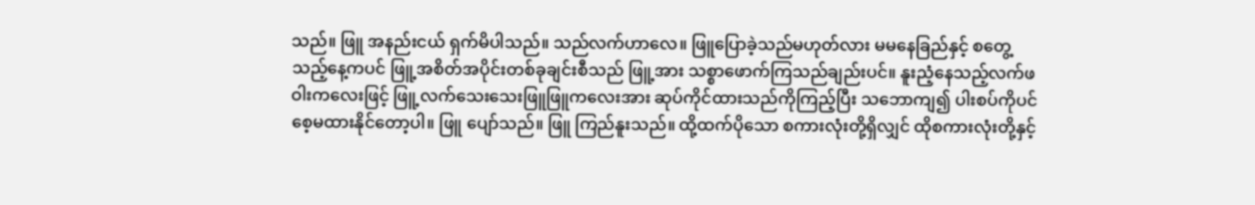သည်။ ဖြူ အနည်းငယ် ရှက်မိပါသည်။ သည်လက်ဟာလေ။ ဖြူပြောခဲ့သည်မဟုတ်လား မမနေခြည်နှင့် စတွေ့သည့်နေ့ကပင် ဖြူ့အစိတ်အပိုင်းတစ်ခုချင်းစီသည် ဖြူ့အား သစ္စာဖောက်ကြသည်ချည်းပင်။ နူးညံ့နေသည့်လက်ဖဝါးကလေးဖြင့် ဖြူ့လက်သေးသေးဖြူဖြူကလေးအား ဆုပ်ကိုင်ထားသည်ကိုကြည့်ပြီး သဘောကျ၍ ပါးစပ်ကိုပင်စေ့မထားနိုင်တော့ပါ။ ဖြူ ပျော်သည်။ ဖြူ ကြည်နူးသည်။ ထို့ထက်ပိုသော စကားလုံးတို့ရှိလျှင် ထိုစကားလုံးတို့နှင့်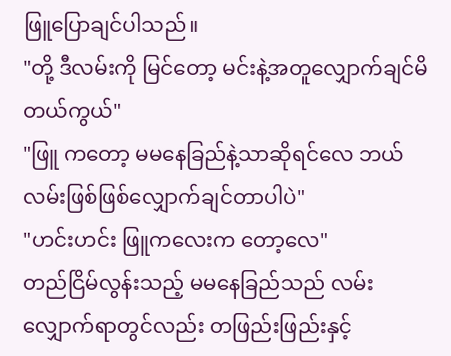ဖြူပြောချင်ပါသည်။
"တို့ ဒီလမ်းကို မြင်တော့ မင်းနဲ့အတူလျှောက်ချင်မိတယ်ကွယ်"
"ဖြူ ကတော့ မမနေခြည်နဲ့သာဆိုရင်လေ ဘယ်လမ်းဖြစ်ဖြစ်လျှောက်ချင်တာပါပဲ"
"ဟင်းဟင်း ဖြူကလေးက တော့လေ"
တည်ငြိမ်လွန်းသည့် မမနေခြည်သည် လမ်းလျှောက်ရာတွင်လည်း တဖြည်းဖြည်းနှင့်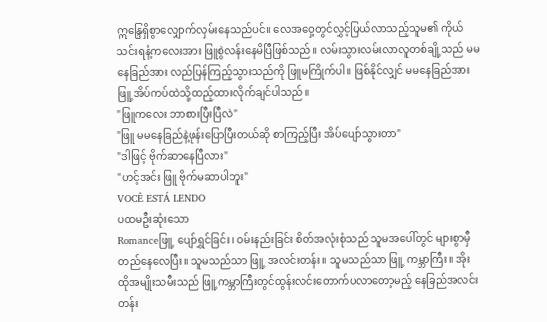ဣန္ဒြေရှိစွာလျှောက်လှမ်းနေသည်ပင်။ လေအဝှေ့တွင်လွှင့်ပြယ်လာသည့်သူမ၏ ကိုယ်သင်းရနံ့ကလေးအား ဖြူစွဲလန်းနေမိပြီဖြစ်သည်။ လမ်းသွားလမ်းလာလူတစ်ချို့သည် မမနေခြည်အား လည်ပြန်ကြည့်သွားသည်ကို ဖြူမကြိုက်ပါ။ ဖြစ်နိုင်လျှင် မမနေခြည်အား ဖြူ့အိပ်ကပ်ထဲသို့ထည့်ထားလိုက်ချင်ပါသည်။
"ဖြူကလေး ဘာစားပြီးပြီလဲ"
"ဖြူ မမနေခြည်နဲ့ဖုန်းပြောပြီးတယ်ဆို စာကြည့်ပြီး အိပ်ပျော်သွားတာ"
"ဒါဖြင့် ဗိုက်ဆာနေပြီလား"
"ဟင့်အင်း ဖြူ ဗိုက်မဆာပါဘူး"
VOCÊ ESTÁ LENDO
ပထမဦးဆုံးသော
Romanceဖြူ့ ပျော်ရွှင်ခြင်း၊ ဝမ်းနည်းခြင်း စိတ်အလုံးစုံသည် သူမအပေါ်တွင် များစွာမှီတည်နေလေပြီး။ သူမသည်သာ ဖြူ့ အလင်းတန်း။ သူမသည်သာ ဖြူ့ ကမ္ဘာကြီး။ အိုး ထိုအမျိုးသမီးသည် ဖြူ့ကမ္ဘာကြီးတွင်ထွန်းလင်းတောက်ပလာတော့မည့် နေခြည်အလင်းတန်း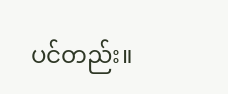ပင်တည်း။